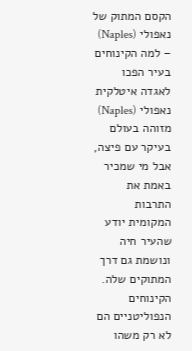הקסם המתוק של נאפולי (Naples) – למה הקינוחים בעיר הפכו לאגדה איטלקית
נאפולי (Naples) מזוהה בעולם בעיקר עם פיצה, אבל מי שמכיר באמת את התרבות המקומית יודע שהעיר חיה ונושמת גם דרך המתוקים שלה. הקינוחים הנפוליטניים הם לא רק משהו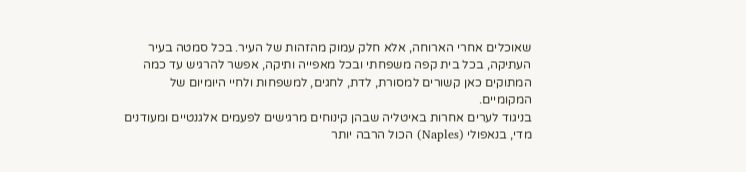שאוכלים אחרי הארוחה, אלא חלק עמוק מהזהות של העיר. בכל סמטה בעיר העתיקה, בכל בית קפה משפחתי ובכל מאפייה ותיקה, אפשר להרגיש עד כמה המתוקים כאן קשורים למסורת, לדת, לחגים, למשפחות ולחיי היומיום של המקומיים.
בניגוד לערים אחרות באיטליה שבהן קינוחים מרגישים לפעמים אלגנטיים ומעודנים מדי, בנאפולי (Naples) הכול הרבה יותר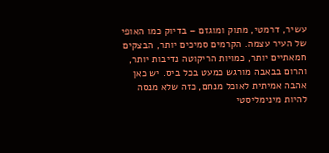עשיר, דרמטי, מתוק ומוגזם – בדיוק כמו האופי של העיר עצמה. הקרמים סמיכים יותר, הבצקים חמאתיים יותר, כמויות הריקוטה נדיבות יותר, והרום בבאבה מורגש כמעט בכל ביס. יש כאן אהבה אמיתית לאוכל מנחם, כזה שלא מנסה להיות מינימליסטי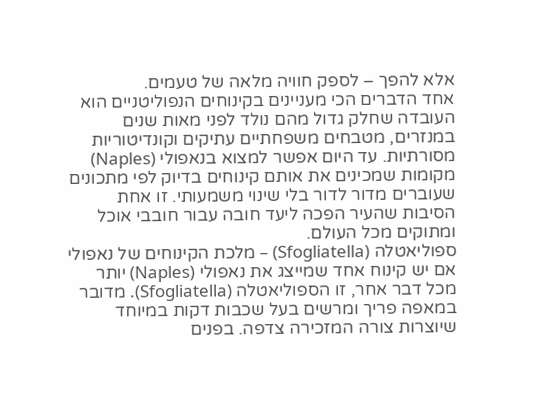אלא להפך – לספק חוויה מלאה של טעמים.
אחד הדברים הכי מעניינים בקינוחים הנפוליטניים הוא העובדה שחלק גדול מהם נולד לפני מאות שנים במנזרים, מטבחים משפחתיים עתיקים וקונדיטוריות מסורתיות. עד היום אפשר למצוא בנאפולי (Naples) מקומות שמכינים את אותם קינוחים בדיוק לפי מתכונים שעוברים מדור לדור בלי שינוי משמעותי. זו אחת הסיבות שהעיר הפכה ליעד חובה עבור חובבי אוכל ומתוקים מכל העולם.
ספוליאטלה (Sfogliatella) – מלכת הקינוחים של נאפולי
אם יש קינוח אחד שמייצג את נאפולי (Naples) יותר מכל דבר אחר, זו הספוליאטלה (Sfogliatella). מדובר במאפה פריך ומרשים בעל שכבות דקות במיוחד שיוצרות צורה המזכירה צדפה. בפנים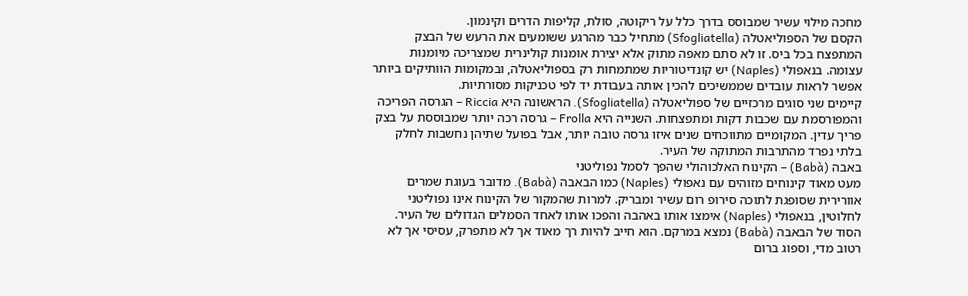מחכה מילוי עשיר שמבוסס בדרך כלל על ריקוטה, סולת, קליפות הדרים וקינמון.
הקסם של הספוליאטלה (Sfogliatella) מתחיל כבר מהרגע ששומעים את הרעש של הבצק המתפצח בכל ביס. זו לא סתם מאפה מתוק אלא יצירת אומנות קולינרית שמצריכה מיומנות עצומה. בנאפולי (Naples) יש קונדיטוריות שמתמחות רק בספוליאטלה, ובמקומות הוותיקים ביותר אפשר לראות עובדים שממשיכים להכין אותה בעבודת יד לפי טכניקות מסורתיות.
קיימים שני סוגים מרכזיים של ספוליאטלה (Sfogliatella). הראשונה היא Riccia – הגרסה הפריכה והמפורסמת עם שכבות דקות ומתפצחות. השנייה היא Frolla – גרסה רכה יותר שמבוססת על בצק פריך עדין. המקומיים מתווכחים שנים איזו גרסה טובה יותר, אבל בפועל שתיהן נחשבות לחלק בלתי נפרד מהתרבות המתוקה של העיר.
באבה (Babà) – הקינוח האלכוהולי שהפך לסמל נפוליטני
מעט מאוד קינוחים מזוהים עם נאפולי (Naples) כמו הבאבה (Babà). מדובר בעוגת שמרים אוורירית שסופגת לתוכה סירופ רום עשיר ומבריק. למרות שהמקור של הקינוח אינו נפוליטני לחלוטין, בנאפולי (Naples) אימצו אותו באהבה והפכו אותו לאחד הסמלים הגדולים של העיר.
הסוד של הבאבה (Babà) נמצא במרקם. הוא חייב להיות רך מאוד אך לא מתפרק, עסיסי אך לא רטוב מדי, וספוג ברום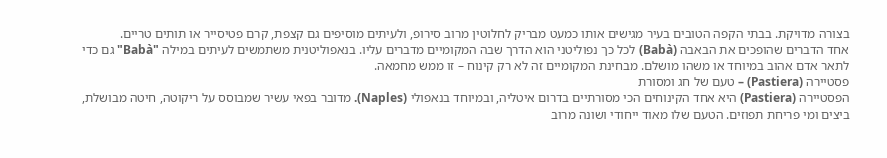בצורה מדויקת. בבתי הקפה הטובים בעיר מגישים אותו כמעט מבריק לחלוטין מרוב סירופ, ולעיתים מוסיפים גם קצפת, קרם פטיסייר או תותים טריים.
אחד הדברים שהופכים את הבאבה (Babà) לכל כך נפוליטני הוא הדרך שבה המקומיים מדברים עליו. בנאפוליטנית משתמשים לעיתים במילה "Babà" גם כדי לתאר אדם אהוב במיוחד או משהו מושלם. מבחינת המקומיים זה לא רק קינוח – זו ממש מחמאה.
פסטיירה (Pastiera) – טעם של חג ומסורת
הפסטיירה (Pastiera) היא אחד הקינוחים הכי מסורתיים בדרום איטליה, ובמיוחד בנאפולי (Naples). מדובר בפאי עשיר שמבוסס על ריקוטה, חיטה מבושלת, ביצים ומי פריחת תפוזים. הטעם שלו מאוד ייחודי ושונה מרוב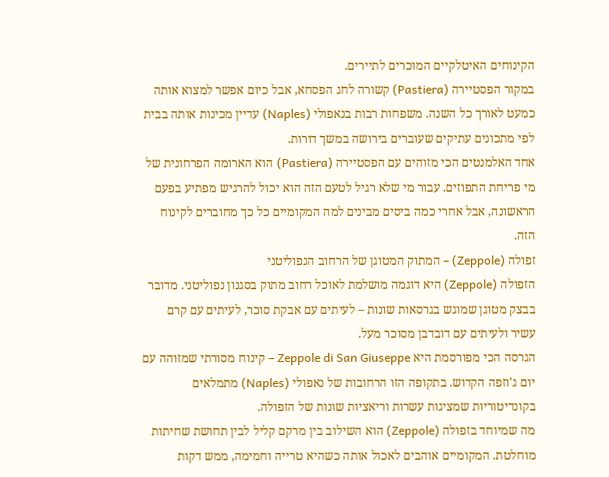הקינוחים האיטלקיים המוכרים לתיירים.
במקור הפסטיירה (Pastiera) קשורה לחג הפסחא, אבל כיום אפשר למצוא אותה כמעט לאורך כל השנה. משפחות רבות בנאפולי (Naples) עדיין מכינות אותה בבית לפי מתכונים עתיקים שעוברים בירושה במשך דורות.
אחד האלמנטים הכי מזוהים עם הפסטיירה (Pastiera) הוא הארומה הפרחונית של מי פריחת התפוזים. עבור מי שלא רגיל לטעם הזה הוא יכול להרגיש מפתיע בפעם הראשונה, אבל אחרי כמה ביסים מבינים למה המקומיים כל כך מחוברים לקינוח הזה.
זפולה (Zeppole) – המתוק המטוגן של הרחוב הנפוליטני
הזפולה (Zeppole) היא דוגמה מושלמת לאוכל רחוב מתוק בסגנון נפוליטני. מדובר בבצק מטוגן שמוגש בגרסאות שונות – לעיתים עם אבקת סוכר, לעיתים עם קרם עשיר ולעיתים עם דובדבן מסוכר מעל.
הגרסה הכי מפורסמת היא Zeppole di San Giuseppe – קינוח מסורתי שמזוהה עם יום ג'וזפה הקדוש. בתקופה הזו הרחובות של נאפולי (Naples) מתמלאים בקונדיטוריות שמציגות עשרות וריאציות שונות של הזפולה.
מה שמיוחד בזפולה (Zeppole) הוא השילוב בין מרקם קליל לבין תחושת שחיתות מוחלטת. המקומיים אוהבים לאכול אותה כשהיא טרייה וחמימה, ממש דקות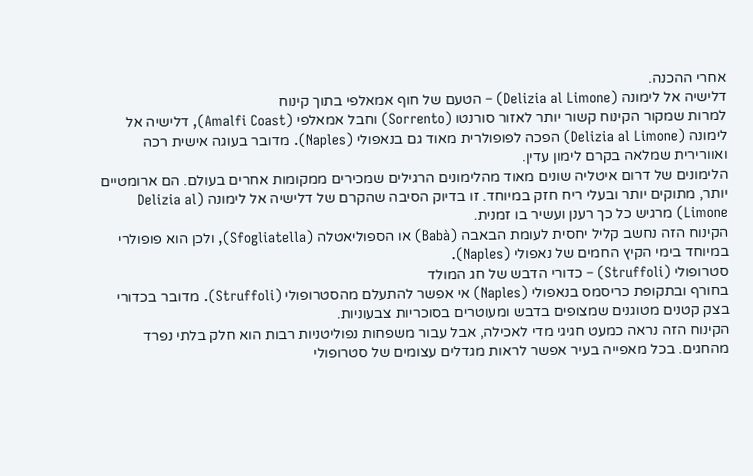אחרי ההכנה.
דלישיה אל לימונה (Delizia al Limone) – הטעם של חוף אמאלפי בתוך קינוח
למרות שמקור הקינוח קשור יותר לאזור סורנטו (Sorrento) וחבל אמאלפי (Amalfi Coast), דלישיה אל לימונה (Delizia al Limone) הפכה לפופולרית מאוד גם בנאפולי (Naples). מדובר בעוגה אישית רכה ואוורירית שמלאה בקרם לימון עדין.
הלימונים של דרום איטליה שונים מאוד מהלימונים הרגילים שמכירים ממקומות אחרים בעולם. הם ארומטיים יותר, מתוקים יותר ובעלי ריח חזק במיוחד. זו בדיוק הסיבה שהקרם של דלישיה אל לימונה (Delizia al Limone) מרגיש כל כך רענן ועשיר בו זמנית.
הקינוח הזה נחשב קליל יחסית לעומת הבאבה (Babà) או הספוליאטלה (Sfogliatella), ולכן הוא פופולרי במיוחד בימי הקיץ החמים של נאפולי (Naples).
סטרופולי (Struffoli) – כדורי הדבש של חג המולד
בחורף ובתקופת כריסמס בנאפולי (Naples) אי אפשר להתעלם מהסטרופולי (Struffoli). מדובר בכדורי בצק קטנים מטוגנים שמצופים בדבש ומעוטרים בסוכריות צבעוניות.
הקינוח הזה נראה כמעט חגיגי מדי לאכילה, אבל עבור משפחות נפוליטניות רבות הוא חלק בלתי נפרד מהחגים. בכל מאפייה בעיר אפשר לראות מגדלים עצומים של סטרופולי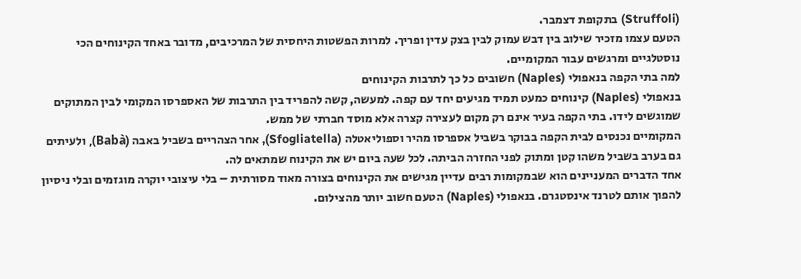(Struffoli) בתקופת דצמבר.
הטעם עצמו מזכיר שילוב בין דבש עמוק לבין בצק עדין ופריך. למרות הפשטות היחסית של המרכיבים, מדובר באחד הקינוחים הכי נוסטלגיים ומרגשים עבור המקומיים.
למה בתי הקפה בנאפולי (Naples) חשובים כל כך לתרבות הקינוחים
בנאפולי (Naples) קינוחים כמעט תמיד מגיעים יחד עם קפה. למעשה, קשה להפריד בין התרבות של האספרסו המקומי לבין המתוקים שמוגשים לידו. בתי הקפה בעיר אינם רק מקום לעצירה קצרה אלא מוסד חברתי של ממש.
המקומיים נכנסים לבית הקפה בבוקר בשביל אספרסו מהיר וספוליאטלה (Sfogliatella), אחר הצהריים בשביל באבה (Babà), ולעיתים גם בערב בשביל משהו קטן ומתוק לפני החזרה הביתה. לכל שעה ביום יש את הקינוח שמתאים לה.
אחד הדברים המעניינים הוא שבמקומות רבים עדיין מגישים את הקינוחים בצורה מאוד מסורתית – בלי עיצובי יוקרה מוגזמים ובלי ניסיון להפוך אותם לטרנד אינסטגרם. בנאפולי (Naples) הטעם חשוב יותר מהצילום.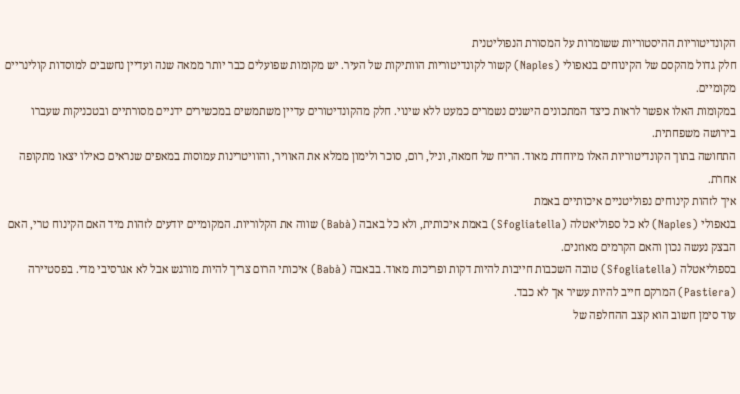הקונדיטוריות ההיסטוריות ששומרות על המסורת הנפוליטנית
חלק גדול מהקסם של הקינוחים בנאפולי (Naples) קשור לקונדיטוריות הוותיקות של העיר. יש מקומות שפועלים כבר יותר ממאה שנה ועדיין נחשבים למוסדות קולינריים מקומיים.
במקומות האלו אפשר לראות כיצד המתכונים הישנים נשמרים כמעט ללא שינוי. חלק מהקונדיטורים עדיין משתמשים במכשירים ידניים מסורתיים ובטכניקות שעברו בירושה משפחתית.
התחושה בתוך הקונדיטוריות האלו מיוחדת מאוד. הריח של חמאה, וניל, רום, סוכר ולימון ממלא את האוויר, והוויטרינות עמוסות במאפים שנראים כאילו יצאו מתקופה אחרת.
איך לזהות קינוחים נפוליטניים איכותיים באמת
בנאפולי (Naples) לא כל ספוליאטלה (Sfogliatella) באמת איכותית, ולא כל באבה (Babà) שווה את הקלוריות. המקומיים יודעים לזהות מיד האם הקינוח טרי, האם הבצק נעשה נכון והאם הקרמים מאוזנים.
בספוליאטלה (Sfogliatella) טובה השכבות חייבות להיות דקות ופריכות מאוד. בבאבה (Babà) איכותי הרום צריך להיות מורגש אבל לא אגרסיבי מדי. בפסטיירה (Pastiera) המרקם חייב להיות עשיר אך לא כבד.
עוד סימן חשוב הוא קצב ההחלפה של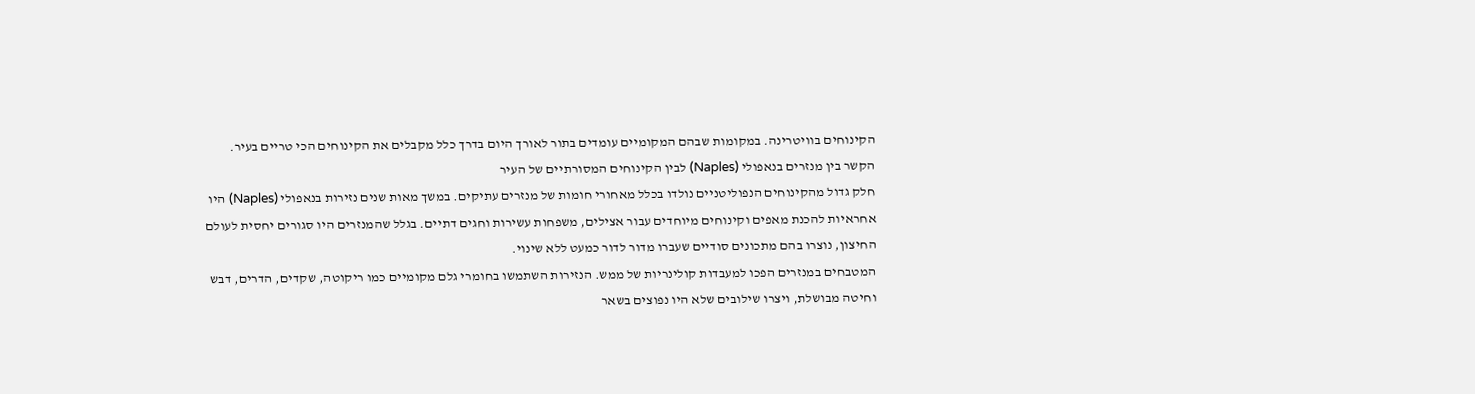הקינוחים בוויטרינה. במקומות שבהם המקומיים עומדים בתור לאורך היום בדרך כלל מקבלים את הקינוחים הכי טריים בעיר.
הקשר בין מנזרים בנאפולי (Naples) לבין הקינוחים המסורתיים של העיר
חלק גדול מהקינוחים הנפוליטניים נולדו בכלל מאחורי חומות של מנזרים עתיקים. במשך מאות שנים נזירות בנאפולי (Naples) היו אחראיות להכנת מאפים וקינוחים מיוחדים עבור אצילים, משפחות עשירות וחגים דתיים. בגלל שהמנזרים היו סגורים יחסית לעולם החיצון, נוצרו בהם מתכונים סודיים שעברו מדור לדור כמעט ללא שינוי.
המטבחים במנזרים הפכו למעבדות קולינריות של ממש. הנזירות השתמשו בחומרי גלם מקומיים כמו ריקוטה, שקדים, הדרים, דבש וחיטה מבושלת, ויצרו שילובים שלא היו נפוצים בשאר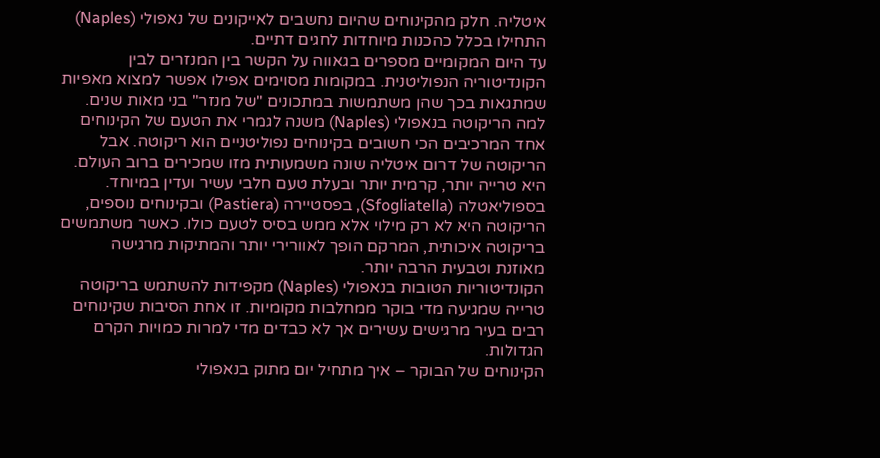איטליה. חלק מהקינוחים שהיום נחשבים לאייקונים של נאפולי (Naples) התחילו בכלל כהכנות מיוחדות לחגים דתיים.
עד היום המקומיים מספרים בגאווה על הקשר בין המנזרים לבין הקונדיטוריה הנפוליטנית. במקומות מסוימים אפילו אפשר למצוא מאפיות שמתגאות בכך שהן משתמשות במתכונים "של מנזר" בני מאות שנים.
למה הריקוטה בנאפולי (Naples) משנה לגמרי את הטעם של הקינוחים
אחד המרכיבים הכי חשובים בקינוחים נפוליטניים הוא ריקוטה. אבל הריקוטה של דרום איטליה שונה משמעותית מזו שמכירים ברוב העולם. היא טרייה יותר, קרמית יותר ובעלת טעם חלבי עשיר ועדין במיוחד.
בספוליאטלה (Sfogliatella), בפסטיירה (Pastiera) ובקינוחים נוספים, הריקוטה היא לא רק מילוי אלא ממש בסיס לטעם כולו. כאשר משתמשים בריקוטה איכותית, המרקם הופך לאוורירי יותר והמתיקות מרגישה מאוזנת וטבעית הרבה יותר.
הקונדיטוריות הטובות בנאפולי (Naples) מקפידות להשתמש בריקוטה טרייה שמגיעה מדי בוקר ממחלבות מקומיות. זו אחת הסיבות שקינוחים רבים בעיר מרגישים עשירים אך לא כבדים מדי למרות כמויות הקרם הגדולות.
הקינוחים של הבוקר – איך מתחיל יום מתוק בנאפולי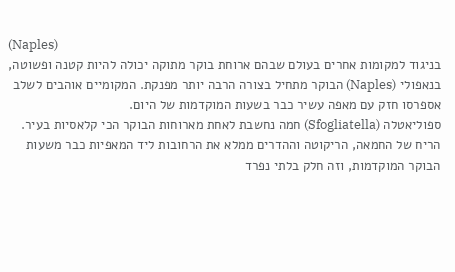(Naples)
בניגוד למקומות אחרים בעולם שבהם ארוחת בוקר מתוקה יכולה להיות קטנה ופשוטה, בנאפולי (Naples) הבוקר מתחיל בצורה הרבה יותר מפנקת. המקומיים אוהבים לשלב אספרסו חזק עם מאפה עשיר כבר בשעות המוקדמות של היום.
ספוליאטלה (Sfogliatella) חמה נחשבת לאחת מארוחות הבוקר הכי קלאסיות בעיר. הריח של החמאה, הריקוטה וההדרים ממלא את הרחובות ליד המאפיות כבר משעות הבוקר המוקדמות, וזה חלק בלתי נפרד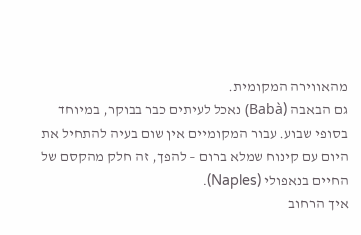מהאווירה המקומית.
גם הבאבה (Babà) נאכל לעיתים כבר בבוקר, במיוחד בסופי שבוע. עבור המקומיים אין שום בעיה להתחיל את היום עם קינוח שמלא ברום – להפך, זה חלק מהקסם של החיים בנאפולי (Naples).
איך הרחוב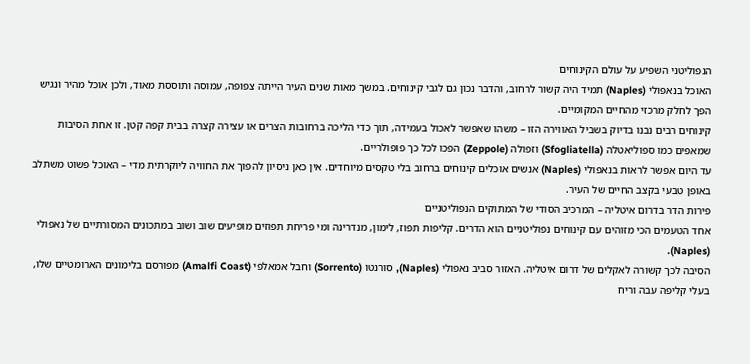הנפוליטני השפיע על עולם הקינוחים
האוכל בנאפולי (Naples) תמיד היה קשור לרחוב, והדבר נכון גם לגבי קינוחים. במשך מאות שנים העיר הייתה צפופה, עמוסה ותוססת מאוד, ולכן אוכל מהיר ונגיש הפך לחלק מרכזי מהחיים המקומיים.
קינוחים רבים נבנו בדיוק בשביל האווירה הזו – משהו שאפשר לאכול בעמידה, תוך כדי הליכה ברחובות הצרים או עצירה קצרה בבית קפה קטן. זו אחת הסיבות שמאפים כמו ספוליאטלה (Sfogliatella) וזפולה (Zeppole) הפכו לכל כך פופולריים.
עד היום אפשר לראות בנאפולי (Naples) אנשים אוכלים קינוחים ברחוב בלי טקסים מיוחדים. אין כאן ניסיון להפוך את החוויה ליוקרתית מדי – האוכל פשוט משתלב באופן טבעי בקצב החיים של העיר.
פירות הדר בדרום איטליה – המרכיב הסודי של המתוקים הנפוליטניים
אחד הטעמים הכי מזוהים עם קינוחים נפוליטניים הוא הדרים. קליפות תפוז, לימון, מנדרינה ומי פריחת תפוזים מופיעים שוב ושוב במתכונים המסורתיים של נאפולי (Naples).
הסיבה לכך קשורה לאקלים של דרום איטליה. האזור סביב נאפולי (Naples), סורנטו (Sorrento) וחבל אמאלפי (Amalfi Coast) מפורסם בלימונים הארומטיים שלו, בעלי קליפה עבה וריח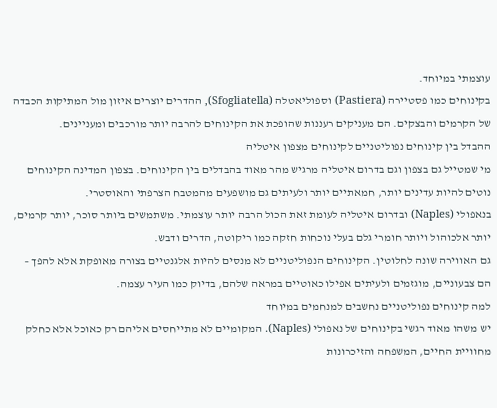עוצמתי במיוחד.
בקינוחים כמו פסטיירה (Pastiera) וספוליאטלה (Sfogliatella), ההדרים יוצרים איזון מול המתיקות הכבדה של הקרמים והבצקים. הם מעניקים רעננות שהופכת את הקינוחים להרבה יותר מורכבים ומעניינים.
ההבדל בין קינוחים נפוליטניים לקינוחים מצפון איטליה
מי שמטייל גם בצפון וגם בדרום איטליה מרגיש מהר מאוד בהבדלים בין הקינוחים. בצפון המדינה הקינוחים נוטים להיות עדינים יותר, חמאתיים יותר ולעיתים גם מושפעים מהמטבח הצרפתי והאוסטרי.
בנאפולי (Naples) ובדרום איטליה לעומת זאת הכול הרבה יותר עוצמתי. משתמשים ביותר סוכר, יותר קרמים, יותר אלכוהול ויותר חומרי גלם בעלי נוכחות חזקה כמו ריקוטה, הדרים ודבש.
גם האווירה שונה לחלוטין. הקינוחים הנפוליטניים לא מנסים להיות אלגנטיים בצורה מאופקת אלא להפך – הם צבעוניים, מוגזמים ולעיתים אפילו כאוטיים במראה שלהם, בדיוק כמו העיר עצמה.
למה קינוחים נפוליטניים נחשבים למנחמים במיוחד
יש משהו מאוד רגשי בקינוחים של נאפולי (Naples). המקומיים לא מתייחסים אליהם רק כאוכל אלא כחלק מחוויית החיים, המשפחה והזיכרונות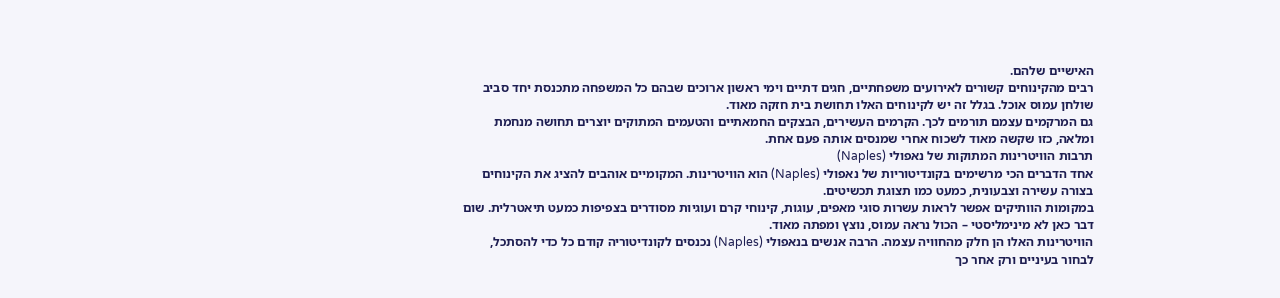האישיים שלהם.
רבים מהקינוחים קשורים לאירועים משפחתיים, חגים דתיים וימי ראשון ארוכים שבהם כל המשפחה מתכנסת יחד סביב שולחן עמוס אוכל. בגלל זה יש לקינוחים האלו תחושת בית חזקה מאוד.
גם המרקמים עצמם תורמים לכך. הקרמים העשירים, הבצקים החמאתיים והטעמים המתוקים יוצרים תחושה מנחמת ומלאה, כזו שקשה מאוד לשכוח אחרי שמנסים אותה פעם אחת.
תרבות הוויטרינות המתוקות של נאפולי (Naples)
אחד הדברים הכי מרשימים בקונדיטוריות של נאפולי (Naples) הוא הוויטרינות. המקומיים אוהבים להציג את הקינוחים בצורה עשירה וצבעונית, כמעט כמו תצוגת תכשיטים.
במקומות הוותיקים אפשר לראות עשרות סוגי מאפים, עוגות, קינוחי קרם ועוגיות מסודרים בצפיפות כמעט תיאטרלית. שום דבר כאן לא מינימליסטי – הכול נראה עמוס, נוצץ ומפתה מאוד.
הוויטרינות האלו הן חלק מהחוויה עצמה. הרבה אנשים בנאפולי (Naples) נכנסים לקונדיטוריה קודם כל כדי להסתכל, לבחור בעיניים ורק אחר כך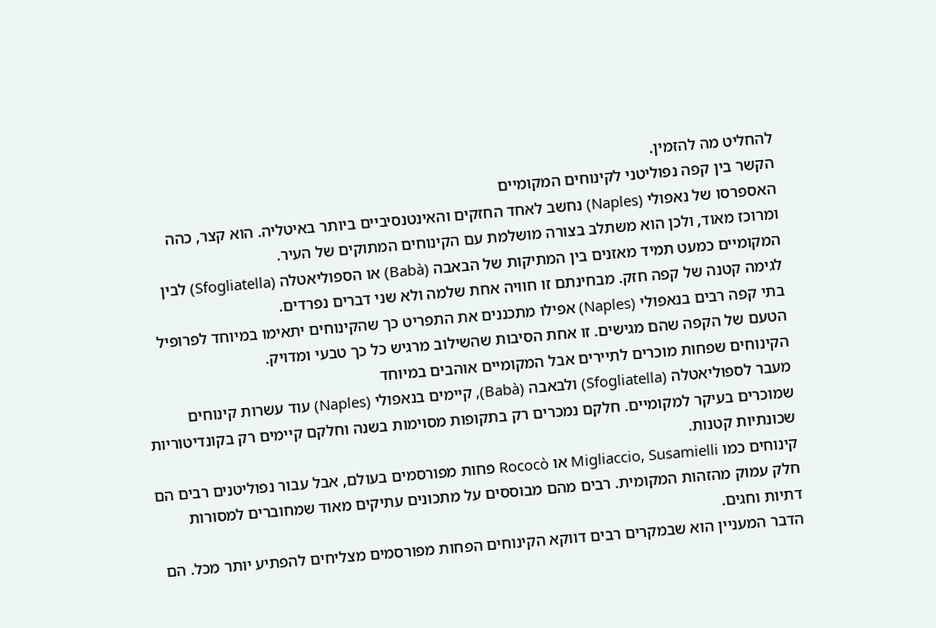להחליט מה להזמין.
הקשר בין קפה נפוליטני לקינוחים המקומיים
האספרסו של נאפולי (Naples) נחשב לאחד החזקים והאינטנסיביים ביותר באיטליה. הוא קצר, כהה ומרוכז מאוד, ולכן הוא משתלב בצורה מושלמת עם הקינוחים המתוקים של העיר.
המקומיים כמעט תמיד מאזנים בין המתיקות של הבאבה (Babà) או הספוליאטלה (Sfogliatella) לבין לגימה קטנה של קפה חזק. מבחינתם זו חוויה אחת שלמה ולא שני דברים נפרדים.
בתי קפה רבים בנאפולי (Naples) אפילו מתכננים את התפריט כך שהקינוחים יתאימו במיוחד לפרופיל הטעם של הקפה שהם מגישים. זו אחת הסיבות שהשילוב מרגיש כל כך טבעי ומדויק.
הקינוחים שפחות מוכרים לתיירים אבל המקומיים אוהבים במיוחד
מעבר לספוליאטלה (Sfogliatella) ולבאבה (Babà), קיימים בנאפולי (Naples) עוד עשרות קינוחים שמוכרים בעיקר למקומיים. חלקם נמכרים רק בתקופות מסוימות בשנה וחלקם קיימים רק בקונדיטוריות שכונתיות קטנות.
קינוחים כמו Migliaccio, Susamielli או Rococò פחות מפורסמים בעולם, אבל עבור נפוליטנים רבים הם חלק עמוק מהזהות המקומית. רבים מהם מבוססים על מתכונים עתיקים מאוד שמחוברים למסורות דתיות וחגים.
הדבר המעניין הוא שבמקרים רבים דווקא הקינוחים הפחות מפורסמים מצליחים להפתיע יותר מכל. הם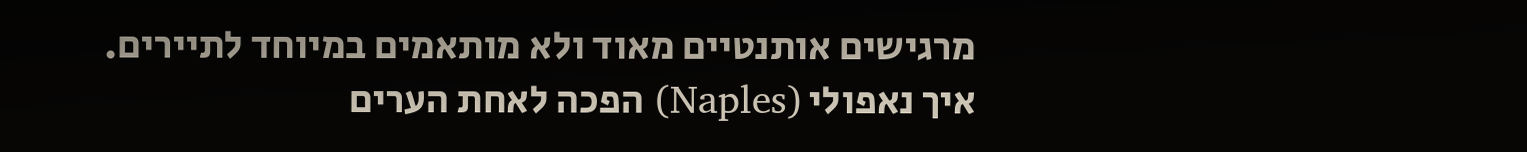מרגישים אותנטיים מאוד ולא מותאמים במיוחד לתיירים.
איך נאפולי (Naples) הפכה לאחת הערים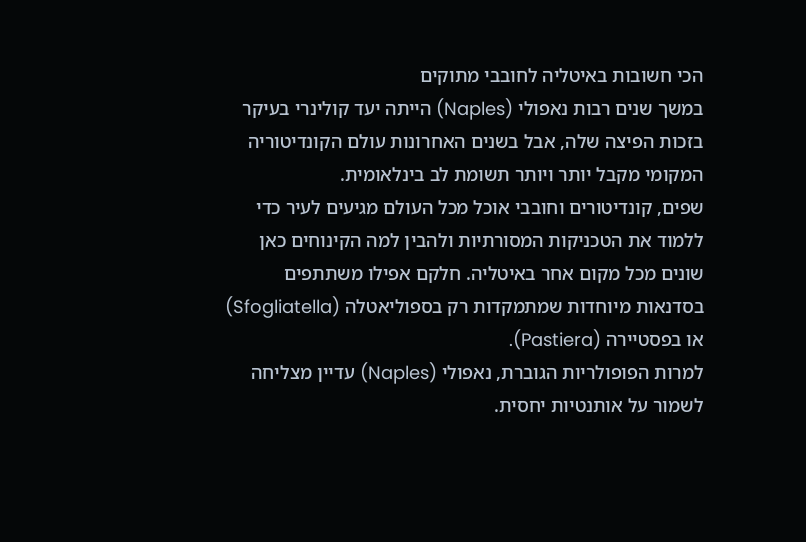הכי חשובות באיטליה לחובבי מתוקים
במשך שנים רבות נאפולי (Naples) הייתה יעד קולינרי בעיקר בזכות הפיצה שלה, אבל בשנים האחרונות עולם הקונדיטוריה המקומי מקבל יותר ויותר תשומת לב בינלאומית.
שפים, קונדיטורים וחובבי אוכל מכל העולם מגיעים לעיר כדי ללמוד את הטכניקות המסורתיות ולהבין למה הקינוחים כאן שונים מכל מקום אחר באיטליה. חלקם אפילו משתתפים בסדנאות מיוחדות שמתמקדות רק בספוליאטלה (Sfogliatella) או בפסטיירה (Pastiera).
למרות הפופולריות הגוברת, נאפולי (Naples) עדיין מצליחה לשמור על אותנטיות יחסית.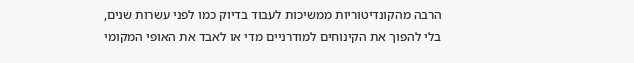הרבה מהקונדיטוריות ממשיכות לעבוד בדיוק כמו לפני עשרות שנים, בלי להפוך את הקינוחים למודרניים מדי או לאבד את האופי המקומי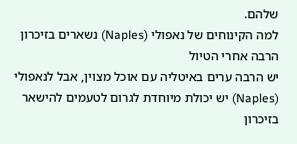שלהם.
למה הקינוחים של נאפולי (Naples) נשארים בזיכרון הרבה אחרי הטיול
יש הרבה ערים באיטליה עם אוכל מצוין, אבל לנאפולי (Naples) יש יכולת מיוחדת לגרום לטעמים להישאר בזיכרון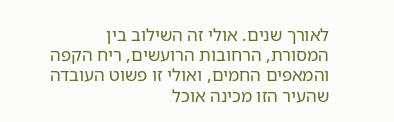לאורך שנים. אולי זה השילוב בין המסורת, הרחובות הרועשים, ריח הקפה והמאפים החמים, ואולי זו פשוט העובדה שהעיר הזו מכינה אוכל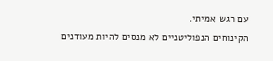עם רגש אמיתי.
הקינוחים הנפוליטניים לא מנסים להיות מעודנים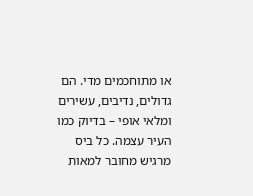או מתוחכמים מדי. הם גדולים, נדיבים, עשירים ומלאי אופי – בדיוק כמו העיר עצמה. כל ביס מרגיש מחובר למאות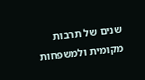שנים של תרבות מקומית ולמשפחות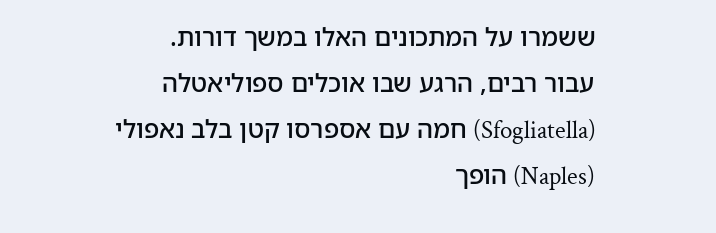ששמרו על המתכונים האלו במשך דורות.
עבור רבים, הרגע שבו אוכלים ספוליאטלה (Sfogliatella) חמה עם אספרסו קטן בלב נאפולי (Naples) הופך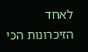לאחד הזיכרונות הכי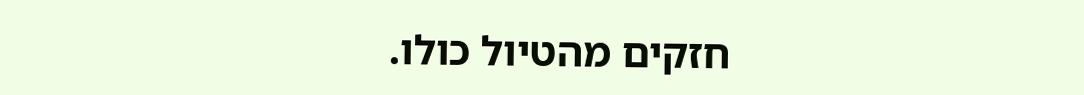חזקים מהטיול כולו.